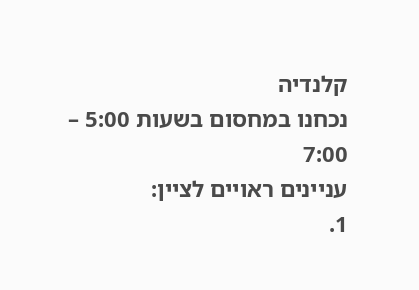קלנדיה
נכחנו במחסום בשעות 5:00 – 7:00
עניינים ראויים לציין:
1.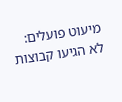מיעוט פועלים: לא הגיעו קבוצות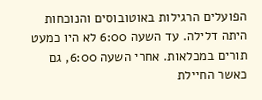הפועלים הרגילות באוטובוסים והנוכחות היתה דלילה. עד השעה 6:00 לא היו כמעט תורים במכלאות. אחרי השעה 6:00, גם כאשר החיילת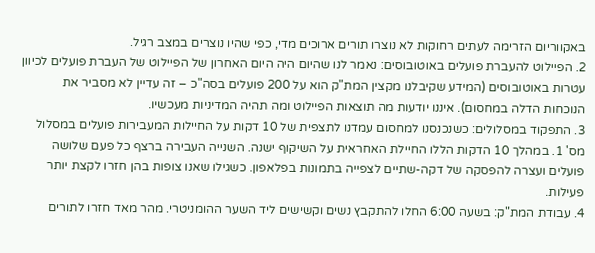באקווריום הזרימה לעתים רחוקות לא נוצרו תורים ארוכים מדי, כפי שהיו נוצרים במצב רגיל.
2. הפיילוט להעברת פועלים באוטובוסים: נאמר לנו שהיום היה היום האחרון של הפיילוט של העברת פועלים לכיוון עטרות באוטובוסים (המידע שקיבלנו מקצין המת"ק הוא על 200 פועלים בסה"כ – זה עדיין לא מסביר את הנוכחות הדלה במחסום). איננו יודעות מה תוצאות הפיילוט ומה תהיה המדיניות מעכשיו.
3. התפקוד במסלולים: כשנכנסנו למחסום עמדנו לתצפית של 10 דקות על החיילות המעבירות פועלים במסלול מס' 1. במהלך 10 הדקות הללו החיילת האחראית על השיקוף ישנה. השנייה העבירה ברצף כל פעם שלושה פועלים ועצרה להפסקה של דקה-שתיים לצפייה בתמונות בפלאפון. כשגילו שאנו צופות בהן חזרו לקצת יותר פעילות.
4. עבודת המת"ק: בשעה 6:00 החלו להתקבץ נשים וקשישים ליד השער ההומניטרי. מהר מאד חזרו לתורים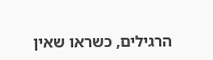הרגילים, כשראו שאין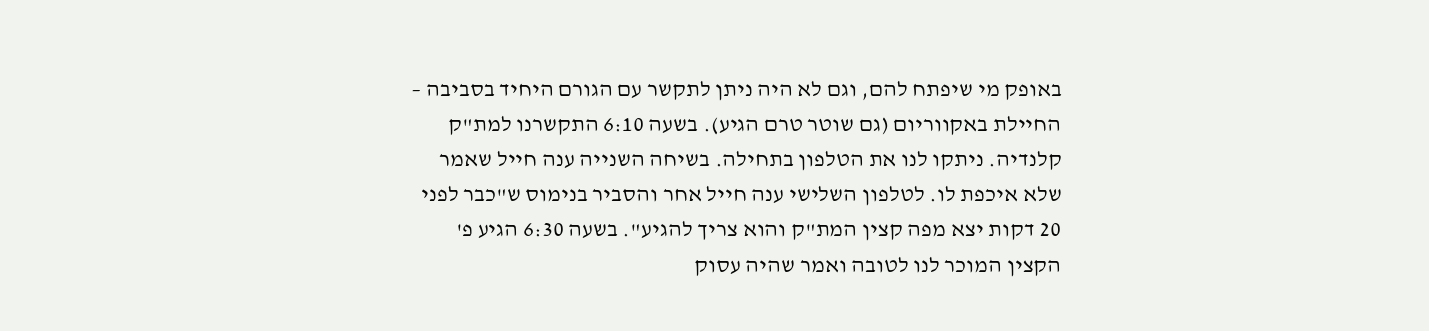באופק מי שיפתח להם, וגם לא היה ניתן לתקשר עם הגורם היחיד בסביבה – החיילת באקווריום (גם שוטר טרם הגיע). בשעה 6:10 התקשרנו למת"ק קלנדיה. ניתקו לנו את הטלפון בתחילה. בשיחה השנייה ענה חייל שאמר שלא איכפת לו. לטלפון השלישי ענה חייל אחר והסביר בנימוס ש"כבר לפני 20 דקות יצא מפה קצין המת"ק והוא צריך להגיע". בשעה 6:30 הגיע פ' הקצין המוכר לנו לטובה ואמר שהיה עסוק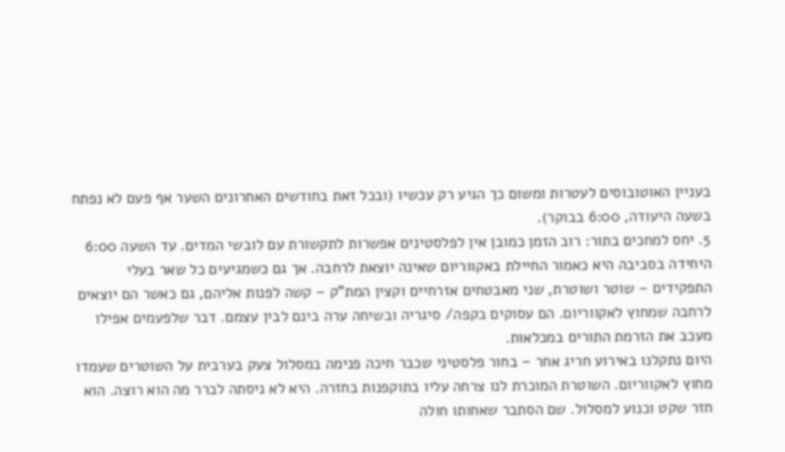בעניין האוטובוסים לעטרות ומשום כך הגיע רק עכשיו (ובכל זאת בחודשים האחרונים השער אף פעם לא נפתח בשעה היעודה, 6:00 בבוקר).
5. יחס למחכים בתור: רוב הזמן כמובן אין לפלסטינים אפשרות לתקשורת עם לובשי המדים. עד השעה 6:00 היחידה בסביבה היא כאמור החיילת באקווריום שאינה יוצאת לרחבה. אך גם כשמגיעים כל שאר בעלי התפקידים – שוטר ושוטרת, שני מאבטחים אזרחיים וקצין המת"ק – קשה לפנות אליהם, גם כאשר הם יוצאים לרחבה שמחוץ לאקווריום. הם עסוקים בקפה/ סיגריה ובשיחה ערה בינם לבין עצמם. דבר שלפעמים אפילו מעכב את הזרמת התורים במכלאות.
היום נתקלנו באירוע חריג אחר – בחור פלסטיני שכבר חיכה פנימה במסלול צעק בערבית על השוטרים שעמדו מחוץ לאקווריום. השוטרת המוכרת לנו צרחה עליו בתוקפנות בחזרה. היא לא ניסתה לברר מה הוא רוצה. הוא חזר שקט וכנוע למסלול. שם הסתבר שאחותו חולה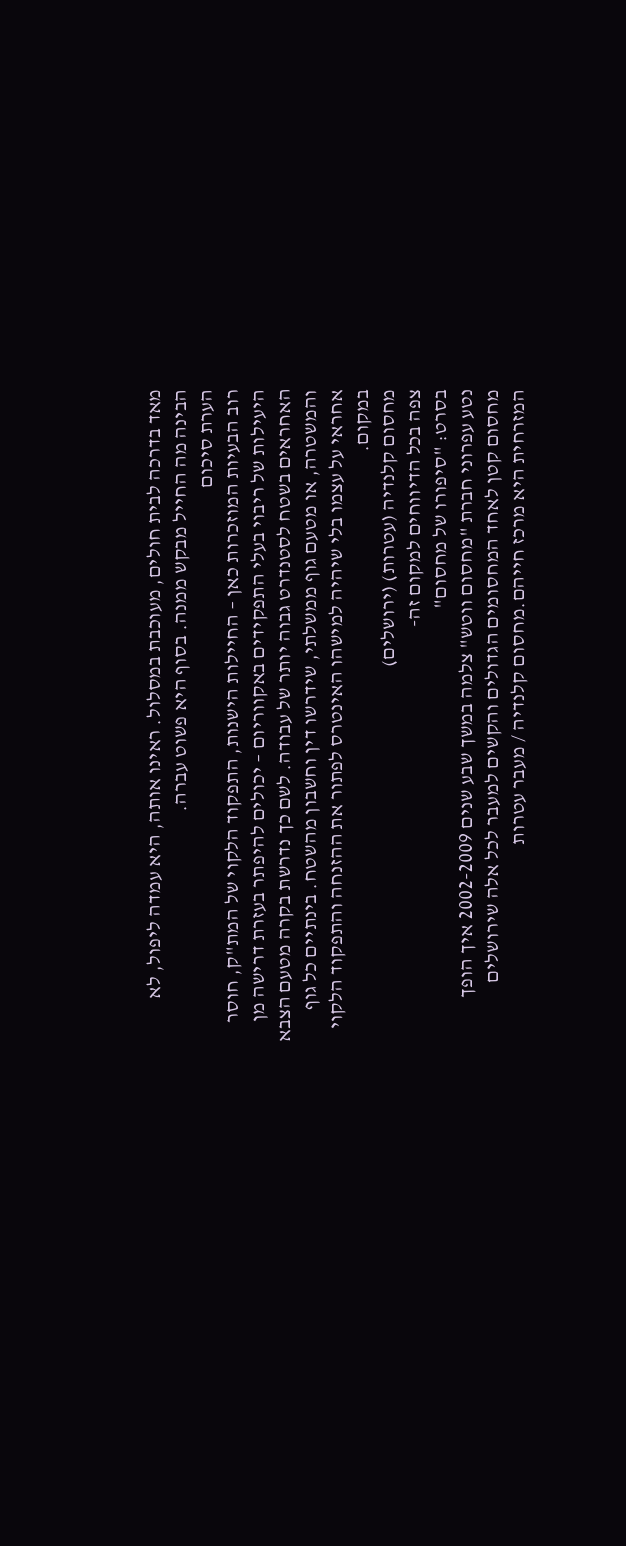מאד בדרכה לבית חולים, מעוכבת במסלול. ראינו אותה, היא עמדה ליפול, לא הבינה מה החייל מבקש ממנה. בסוף היא פשוט עברה.
הערת סיכום
רוב הבעיות המוזכרות כאן – החיילות הישנות, התפקוד הלקוי של המת"ק, חוסר היעילות של ריבוי בעלי התפקידים באקווריום – יכולים להיפתר בעזרת דרישה מן האחראים בשטח לסטנדרט גבוה יותר של עבודה. לשם כך נדרשת בקרה מטעם הצבא והמשטרה, או מטעם גוף ממשלתי, שידרשו דין וחשבון מהשטח. בינתיים כל גוף אחראי על עצמו בלי שיהיה למישהו האינטרס לפתור את ההזנחה והתפקוד הלקוי במקום.
מחסום קלנדיה (עטרות) (ירושלים)
צפה בכל הדיווחים למקום זה-
בסרט: "סיפורו של מחסום"
נטע עפרוני חברת "מחסום ווטש" צלמה במשך שבע שנים 2002-2009 איך הופך מחסום קטן לאחד המחסומים הגדולים והקשים למעבר לכל אלה שירושלים המזרחית היא מרכז חייהם.מחסום קלנדיה / מעבר עטרות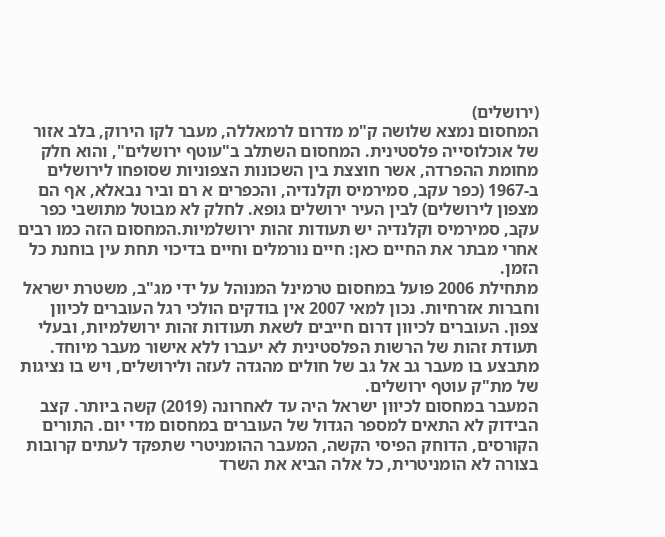(ירושלים)
המחסום נמצא שלושה ק"מ מדרום לרמאללה, מעבר לקו הירוק, בלב אזור של אוכלוסייה פלסטינית. המחסום השתלב ב"עוטף ירושלים", והוא חלק מחומת ההפרדה, אשר חוצצת בין השכונות הצפוניות שסופחו לירושלים ב-1967 (כפר עקב, סמירמיס וקלנדיה, והכפרים א רם וביר נבאלא, אף הם מצפון לירושלים) לבין העיר ירושלים גופא. לחלק לא מבוטל מתושבי כפר עקב, סמירמיס וקלנדיה יש תעודות זהות ירושלמיות.המחסום הזה כמו רבים אחרי מבתר את החיים כאן: חיים נורמלים וחיים בדיכוי תחת עין בוחנת כל הזמן.
מתחילת 2006 פועל במחסום טרמינל המנוהל על ידי מג"ב, משטרת ישראל וחברות אזרחיות. נכון למאי 2007 אין בודקים הולכי רגל העוברים לכיוון צפון. העוברים לכיוון דרום חייבים לשאת תעודות זהות ירושלמיות, ובעלי תעודת זהות של הרשות הפלסטינית לא יעברו ללא אישור מעבר מיוחד. מתבצע בו מעבר גב אל גב של חולים מהגדה לעזה ולירושלים, ויש בו נציגות של מת"ק עוטף ירושלים.
המעבר במחסום לכיוון ישראל היה עד לאחרונה (2019) קשה ביותר. קצב הבידוק לא התאים למספר הגדול של העוברים במחסום מדי יום. התורים הקורסים, הדוחק הפיסי הקשה, המעבר ההומניטרי שתפקד לעתים קרובות בצורה לא הומניטרית, כל אלה הביא את השרד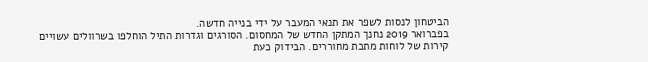הביטחון לנסות לשפר את תנאי המעבר על ידי בנייה חדשה.
בפברואר 2019 נחנך המתקן החדש של המחסום. הסורגים וגדרות התיל הוחלפו בשרוולים עשויים קירות של לוחות מתכת מחוררים. הבידוק כעת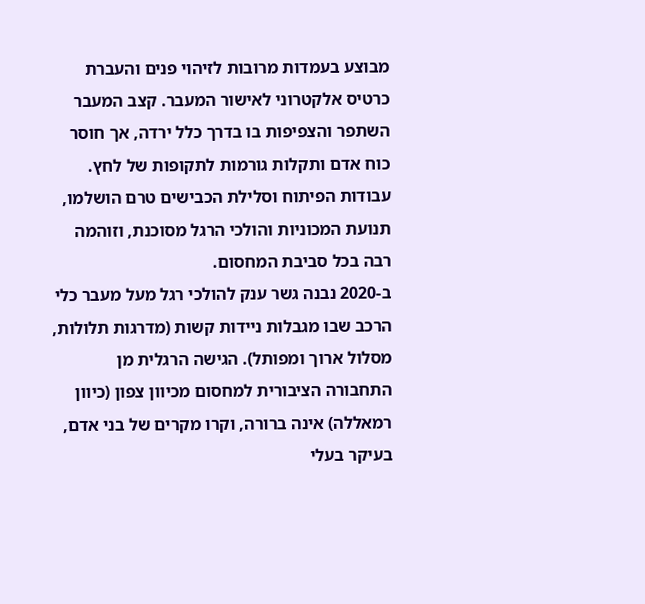מבוצע בעמדות מרובות לזיהוי פנים והעברת כרטיס אלקטרוני לאישור המעבר. קצב המעבר השתפר והצפיפות בו בדרך כלל ירדה, אך חוסר כוח אדם ותקלות גורמות לתקופות של לחץ. עבודות הפיתוח וסלילת הכבישים טרם הושלמו, תנועת המכוניות והולכי הרגל מסוכנת, וזוהמה רבה בכל סביבת המחסום.
ב-2020 נבנה גשר ענק להולכי רגל מעל מעבר כלי הרכב שבו מגבלות ניידות קשות (מדרגות תלולות, מסלול ארוך ומפותל). הגישה הרגלית מן התחבורה הציבורית למחסום מכיוון צפון (כיוון רמאללה) אינה ברורה, וקרו מקרים של בני אדם, בעיקר בעלי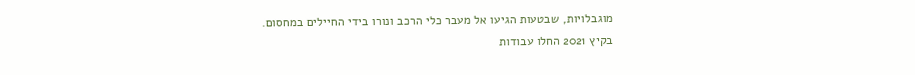מוגבלויות, שבטעות הגיעו אל מעבר כלי הרכב ונורו בידי החיילים במחסום.
בקיץ 2021 החלו עבודות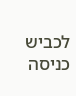לכביש כניסה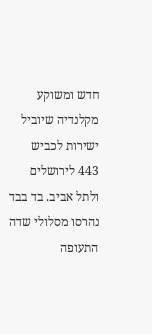חדש ומשוקע מקלנדיה שיוביל ישירות לכביש 443 לירושלים ולתל אביב. בד בבד נהרסו מסלולי שדה התעופה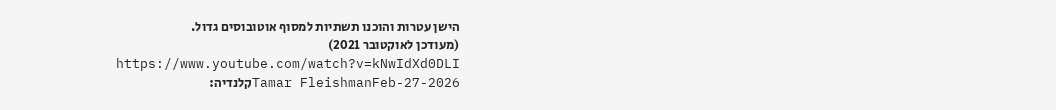הישן עטרות והוכנו תשתיות למסוף אוטובוסים גדול.
(מעודכן לאוקטובר 2021)
https://www.youtube.com/watch?v=kNwIdXd0DLI
Tamar FleishmanFeb-27-2026קלנדיה: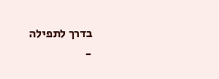בדרך לתפילה
-